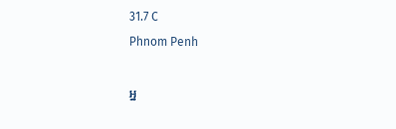31.7 C
Phnom Penh

អ្ន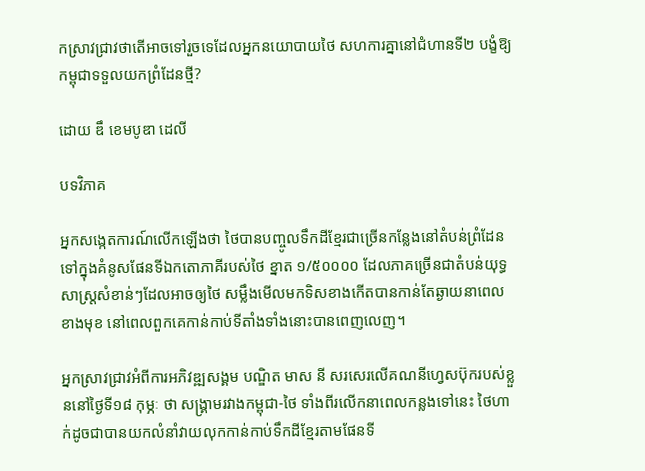កស្រាវជ្រាវថាតើអាចទៅរួចទេដែលអ្នកនយោបាយថៃ សហការគ្នានៅជំហានទី២ បង្ខំឱ្យកម្ពុជាទទួលយកព្រំដែនថ្មី?

ដោយ ឌឹ ខេមបូឌា ដេលី

បទវិភាគ

អ្នកសង្កេតការណ៍លើកឡើងថា ថៃបានបញ្ចូលទឹកដីខ្មែរជាច្រើនកន្លែងនៅតំបន់ព្រំដែន ទៅក្នុងគំនូសផែនទីឯកតោភាគីរបស់ថៃ ខ្នាត ១/៥០០០០ ដែលភាគច្រើនជាតំបន់យុទ្ធសាស្ត្រសំខាន់ៗដែលអាចឲ្យថៃ សម្លឹងមើលមកទិសខាងកើតបានកាន់តែឆ្ងាយនាពេលខាងមុខ នៅពេលពួកគេកាន់កាប់ទីតាំងទាំងនោះបានពេញលេញ។

អ្នកស្រាវជ្រាវអំពីការអភិវឌ្ឍសង្គម បណ្ឌិត មាស នី សរសេរលើគណនីហ្វេសប៊ុករបស់ខ្លួននៅថ្ងៃទី១៨ កុម្ភៈ ថា សង្គ្រាមរវាងកម្ពុជា-ថៃ ទាំងពីរលើកនាពេលកន្លងទៅនេះ ថៃហាក់ដូចជាបានយកលំនាំវាយលុកកាន់កាប់ទឹកដីខ្មែរតាមផែនទី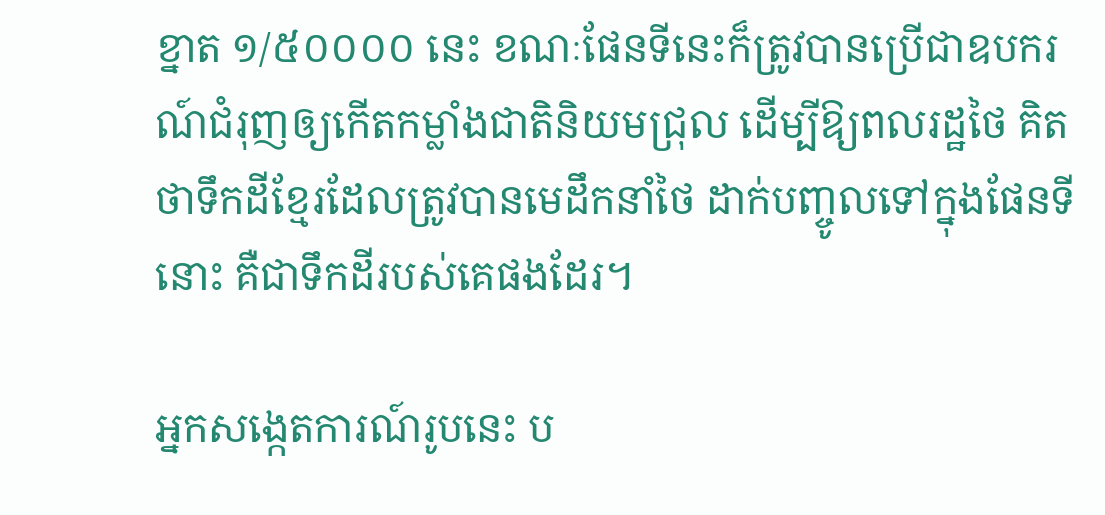ខ្នាត ១/៥០០០០ នេះ ខណៈផែនទីនេះក៏ត្រូវបានប្រើជាឧបករណ៍ជំរុញឲ្យកើតកម្លាំងជាតិនិយមជ្រុល ដើម្បីឱ្យពលរដ្ឋថៃ គិតថាទឹកដីខ្មែរដែលត្រូវបានមេដឹកនាំថៃ ដាក់បញ្ចូលទៅក្នុងផែនទីនោះ គឺជាទឹកដីរបស់គេផងដែរ។

អ្នកសង្កេតការណ៍រូបនេះ ប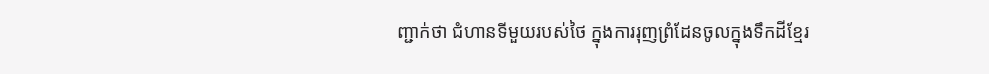ញ្ជាក់ថា ជំហានទីមួយរបស់ថៃ ក្នុងការរុញព្រំដែនចូលក្នុងទឹកដីខ្មែរ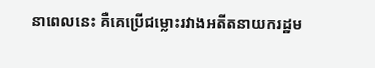នាពេលនេះ គឺគេប្រើជម្លោះរវាងអតីតនាយករដ្ឋម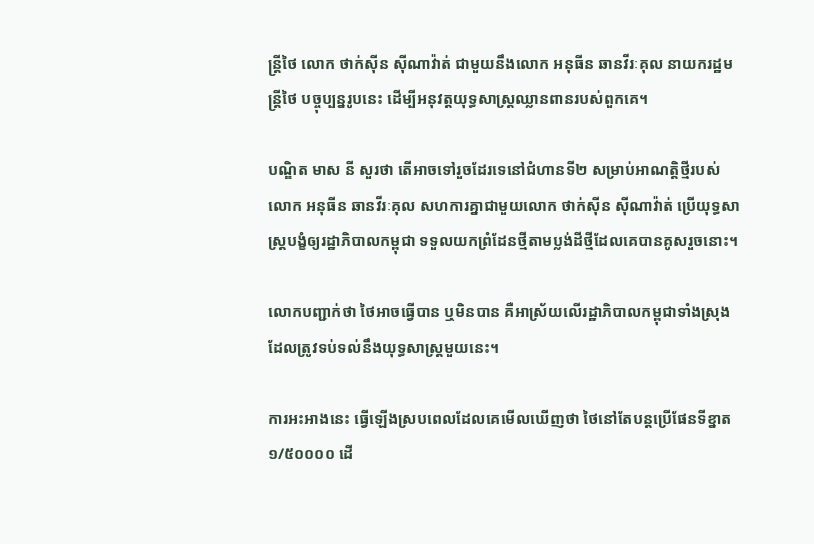ន្ត្រីថៃ លោក ថាក់ស៊ីន ស៊ីណាវ៉ាត់ ជាមួយនឹងលោក អនុធីន ឆានវីរៈគុល នាយករដ្ឋមន្ត្រីថៃ បច្ចុប្បន្នរូបនេះ ដើម្បីអនុវត្តយុទ្ធសាស្ត្រឈ្លានពានរបស់ពួកគេ។

បណ្ឌិត មាស នី សួរថា តើអាចទៅរួចដែរទេនៅជំហានទី២ សម្រាប់អាណត្តិថ្មីរបស់លោក អនុធីន ឆានវីរៈគុល សហការគ្នាជាមួយលោក ថាក់ស៊ីន ស៊ីណាវ៉ាត់ ប្រើយុទ្ធសាស្ត្របង្ខំឲ្យរដ្ឋាភិបាលកម្ពុជា ទទួលយកព្រំដែនថ្មីតាមប្លង់ដីថ្មីដែលគេបានគូសរួចនោះ។

លោកបញ្ជាក់ថា ថៃអាចធ្វើបាន ឬមិនបាន គឺអាស្រ័យលើរដ្ឋាភិបាលកម្ពុជាទាំងស្រុង ដែលត្រូវទប់ទល់នឹងយុទ្ធសាស្ត្រមួយនេះ។

ការអះអាងនេះ ធ្វើឡើងស្របពេលដែលគេមើលឃើញថា ថៃនៅតែបន្តប្រើផែនទីខ្នាត ១/៥០០០០ ដើ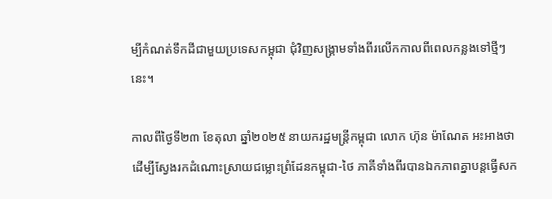ម្បីកំណត់ទឹកដីជាមួយប្រទេសកម្ពុជា ជុំវិញសង្គ្រាមទាំងពីរលើកកាលពីពេលកន្លងទៅថ្មីៗនេះ។

កាលពីថ្ងៃទី២៣ ខែតុលា ឆ្នាំ២០២៥ នាយករដ្ឋមន្ត្រីកម្ពុជា លោក ហ៊ុន ម៉ាណែត អះអាងថា ដើម្បីស្វែងរកដំណោះស្រាយជម្លោះព្រំដែនកម្ពុជា-ថៃ ភាគីទាំងពីរបានឯកភាពគ្នាបន្តធ្វើសក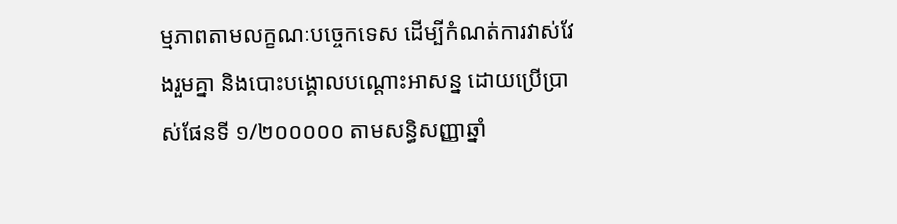ម្មភាពតាមលក្ខណៈបច្ចេកទេស ដើម្បីកំណត់ការវាស់វែងរួមគ្នា និងបោះបង្គោលបណ្ដោះអាសន្ន ដោយប្រើប្រាស់ផែនទី ១/២០០០០០ តាមសន្ធិសញ្ញាឆ្នាំ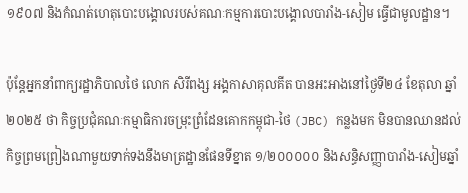១៩០៧ និងកំណត់ហេតុបោះបង្គោលរបស់គណៈកម្មការបោះបង្គោលបារាំង-សៀម ធ្វើជាមូលដ្ឋាន។

ប៉ុន្តែអ្នកនាំពាក្យរដ្ឋាភិបាលថៃ លោក សិរីពង្ស អង្គកាសាគុលគីត បានអះអាងនៅថ្ងៃទី២៤ ខែតុលា ឆ្នាំ២០២៥ ថា កិច្ចប្រជុំគណៈកម្មាធិការចម្រុះព្រំដែនគោកកម្ពុជា-ថៃ (JBC) កន្លងមក មិនបានឈានដល់កិច្ចព្រមព្រៀងណាមួយទាក់ទងនឹងមាត្រដ្ឋានផែនទីខ្នាត ១/២០០០០០ និងសន្ធិសញ្ញាបារាំង-សៀមឆ្នាំ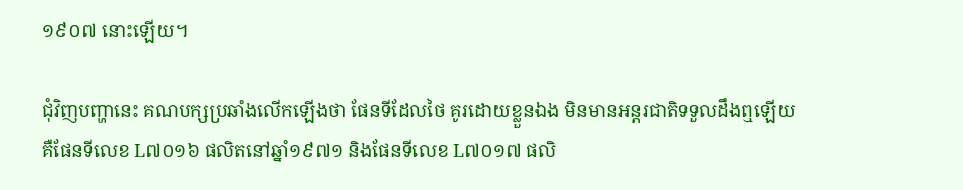១៩០៧ នោះឡើយ។

ជុំវិញបញ្ហានេះ គណបក្សប្រឆាំងលើកឡើងថា ផែនទីដែលថៃ គូរដោយខ្លួនឯង មិនមានអន្តរជាតិទទួលដឹងឮឡើយ គឺផែនទីលេខ L៧០១៦ ផលិតនៅឆ្នាំ១៩៧១ និងផែនទីលេខ L៧០១៧ ផលិ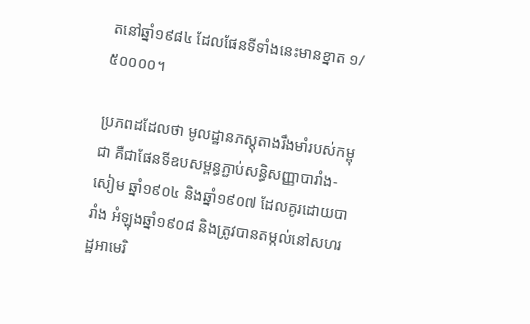តនៅឆ្នាំ១៩៨៤ ដែលផែនទីទាំងនេះមានខ្នាត ១/៥០០០០។

ប្រភពដដែលថា មូលដ្ឋានភស្តុតាងរឹងមាំរបស់កម្ពុជា គឺជាផែនទីឧបសម្ពន្ធភ្ជាប់សន្ធិសញ្ញាបារាំង-សៀម ឆ្នាំ១៩០៤ និងឆ្នាំ១៩០៧ ដែលគូរដោយបារាំង អំឡុងឆ្នាំ១៩០៨ និងត្រូវបានតម្កល់នៅសហរដ្ឋអាមេរិ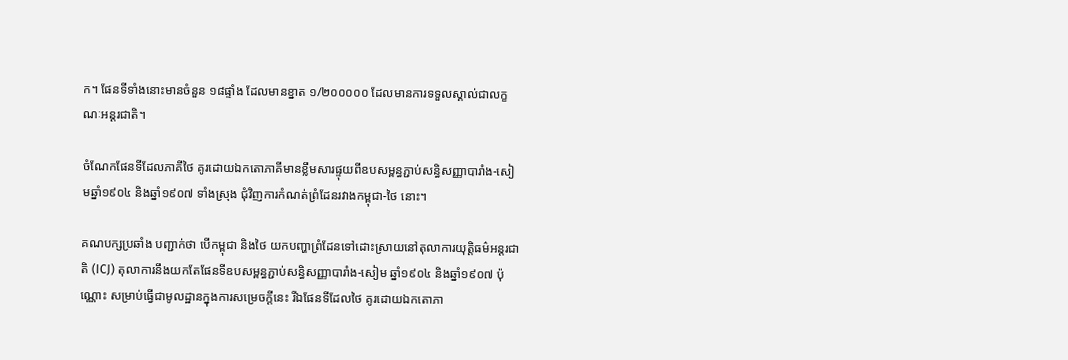ក។ ផែនទីទាំងនោះមានចំនួន ១៨ផ្ទាំង ដែលមានខ្នាត ១/២០០០០០ ដែលមានការទទួលស្គាល់ជាលក្ខណៈអន្តរជាតិ។

ចំណែកផែនទីដែលភាគីថៃ គូរដោយឯកតោភាគីមានខ្លឹមសារផ្ទុយពីឧបសម្ពន្ធភ្ជាប់សន្ធិសញ្ញាបារាំង-សៀមឆ្នាំ១៩០៤ និងឆ្នាំ១៩០៧ ទាំងស្រុង ជុំវិញការកំណត់ព្រំដែនរវាងកម្ពុជា-ថៃ នោះ។

គណបក្សប្រឆាំង បញ្ជាក់ថា បើកម្ពុជា និងថៃ យកបញ្ហាព្រំដែនទៅដោះស្រាយនៅតុលាការយុត្តិធម៌អន្តរជាតិ (ICJ) តុលាការនឹងយកតែផែនទីឧបសម្ពន្ធភ្ជាប់សន្ធិសញ្ញាបារាំង-សៀម ឆ្នាំ១៩០៤ និងឆ្នាំ១៩០៧ ប៉ុណ្ណោះ សម្រាប់ធ្វើជាមូលដ្ឋានក្នុងការសម្រេចក្តីនេះ រីឯផែនទីដែលថៃ គូរដោយឯកតោភា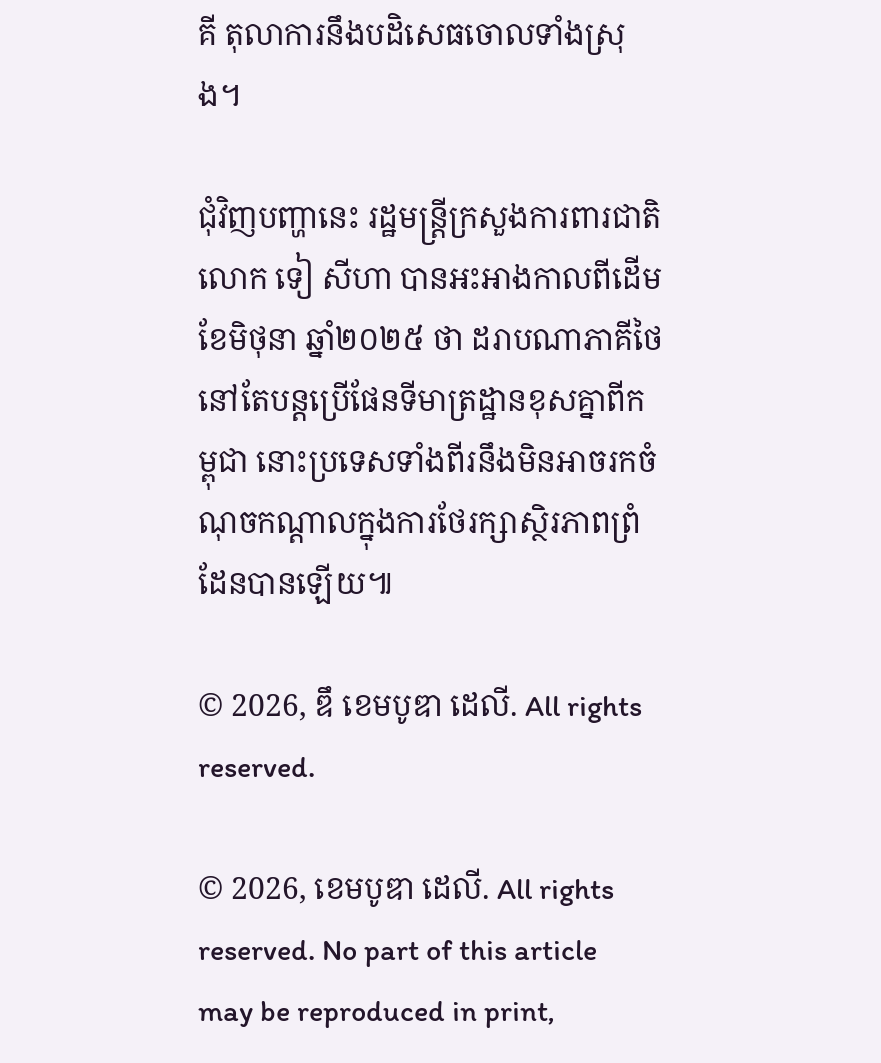គី តុលាការនឹងបដិសេធចោលទាំងស្រុង។

ជុំវិញបញ្ហានេះ រដ្ឋមន្ត្រីក្រសួងការពារជាតិ លោក ទៀ សីហា បានអះអាងកាលពីដើមខែមិថុនា ឆ្នាំ២០២៥ ថា ដរាបណាភាគីថៃ នៅតែបន្តប្រើផែនទីមាត្រដ្ឋានខុសគ្នាពីកម្ពុជា នោះប្រទេសទាំងពីរនឹងមិនអាចរកចំណុចកណ្តាលក្នុងការថែរក្សាស្ថិរភាពព្រំដែនបានឡើយ៕

© 2026, ឌឹ ខេមបូឌា ដេលី. All rights reserved.

© 2026, ខេមបូឌា ដេលី. All rights reserved. No part of this article may be reproduced in print,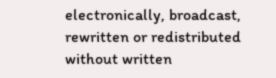electronically, broadcast, rewritten or redistributed without written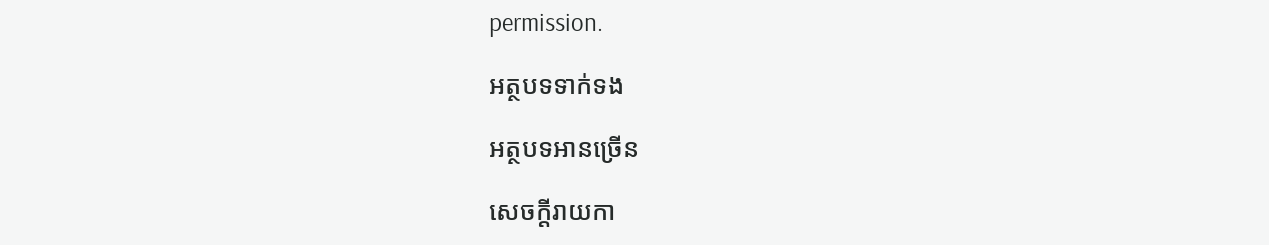permission.

អត្ថបទទាក់ទង

អត្ថបទអានច្រើន

សេចក្ដីរាយកា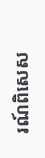រណ៍ពិសេស